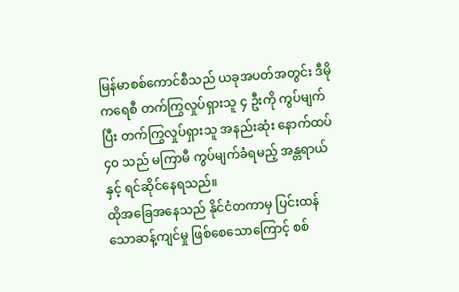မြန်မာစစ်ကောင်စီသည် ယခုအပတ်အတွင်း ဒီမိုကရေစီ တက်ကြွလှုပ်ရှားသူ ၄ ဦးကို ကွပ်မျက်ပြီး တက်ကြွလှုပ်ရှားသူ အနည်းဆုံး နောက်ထပ် ၄၀ သည် မကြာမီ ကွပ်မျက်ခံရမည့် အန္တရာယ်နှင့် ရင်ဆိုင်နေရသည်။
ထိုအခြေအနေသည် နိုင်ငံတကာမှ ပြင်းထန်သောဆန့်ကျင်မှု ဖြစ်စေသောကြောင့် စစ်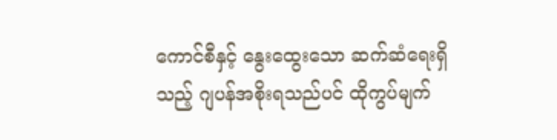ကောင်စီနှင့် နွေးထွေးသော ဆက်ဆံရေးရှိသည့် ဂျပန်အစိုးရသည်ပင် ထိုကွပ်မျက်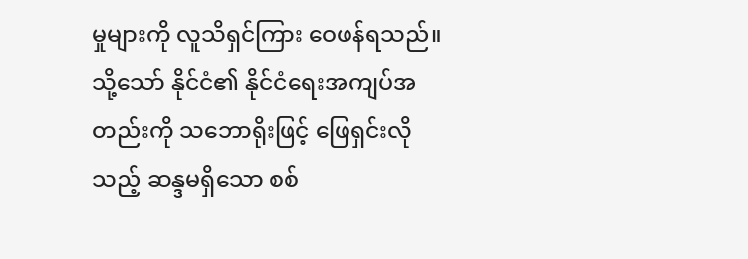မှုများကို လူသိရှင်ကြား ဝေဖန်ရသည်။
သို့သော် နိုင်ငံ၏ နိုင်ငံရေးအကျပ်အတည်းကို သဘောရိုးဖြင့် ဖြေရှင်းလိုသည့် ဆန္ဒမရှိသော စစ်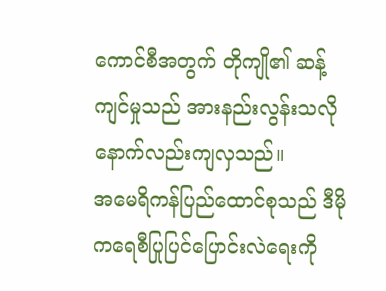ကောင်စီအတွက် တိုကျို၏ ဆန့်ကျင်မှုသည် အားနည်းလွန်းသလို နောက်လည်းကျလှသည်။
အမေရိကန်ပြည်ထောင်စုသည် ဒီမိုကရေစီပြုပြင်ပြောင်းလဲရေးကို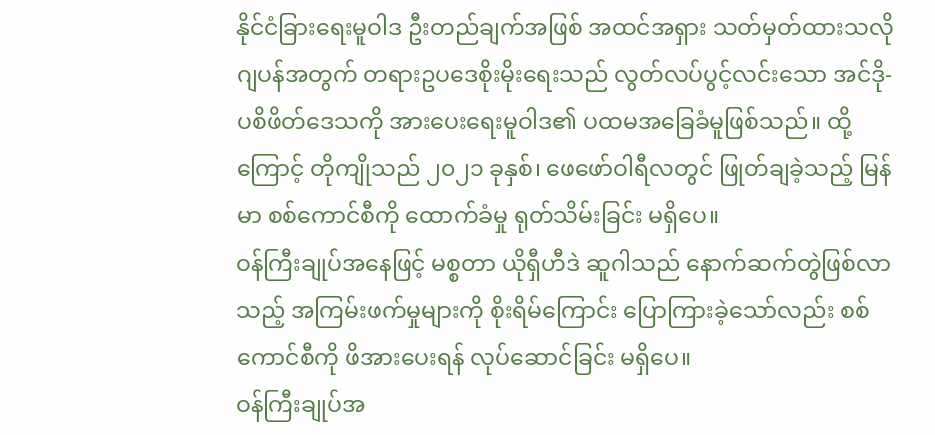နိုင်ငံခြားရေးမူဝါဒ ဦးတည်ချက်အဖြစ် အထင်အရှား သတ်မှတ်ထားသလို ဂျပန်အတွက် တရားဥပဒေစိုးမိုးရေးသည် လွတ်လပ်ပွင့်လင်းသော အင်ဒို-ပစိဖိတ်ဒေသကို အားပေးရေးမူဝါဒ၏ ပထမအခြေခံမူဖြစ်သည်။ ထို့ကြောင့် တိုကျိုသည် ၂၀၂၁ ခုနှစ်၊ ဖေဖော်ဝါရီလတွင် ဖြုတ်ချခဲ့သည့် မြန်မာ စစ်ကောင်စီကို ထောက်ခံမှု ရုတ်သိမ်းခြင်း မရှိပေ။
ဝန်ကြီးချုပ်အနေဖြင့် မစ္စတာ ယိုရှီဟီဒဲ ဆူဂါသည် နောက်ဆက်တွဲဖြစ်လာသည့် အကြမ်းဖက်မှုများကို စိုးရိမ်ကြောင်း ပြောကြားခဲ့သော်လည်း စစ်ကောင်စီကို ဖိအားပေးရန် လုပ်ဆောင်ခြင်း မရှိပေ။
ဝန်ကြီးချုပ်အ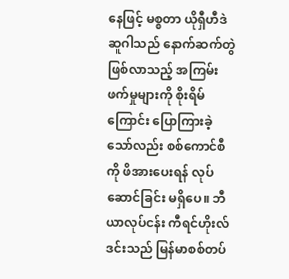နေဖြင့် မစ္စတာ ယိုရှီဟီဒဲ ဆူဂါသည် နောက်ဆက်တွဲဖြစ်လာသည့် အကြမ်းဖက်မှုများကို စိုးရိမ်ကြောင်း ပြောကြားခဲ့သော်လည်း စစ်ကောင်စီကို ဖိအားပေးရန် လုပ်ဆောင်ခြင်း မရှိပေ။ ဘီယာလုပ်ငန်း ကီရင်ဟိုးလ်ဒင်းသည် မြန်မာစစ်တပ်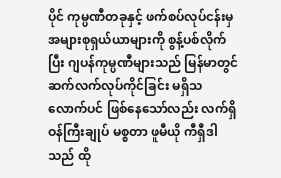ပိုင် ကုမ္ပဏီတခုနှင့် ဖက်စပ်လုပ်ငန်းမှ အများစုရှယ်ယာများကို စွန့်ပစ်လိုက်ပြီး ဂျပန်ကုမ္ပဏီများသည် မြန်မာတွင် ဆက်လက်လုပ်ကိုင်ခြင်း မရှိသလောက်ပင် ဖြစ်နေသော်လည်း လက်ရှိဝန်ကြီးချုပ် မစ္စတာ ဖူမီယို ကီရှီဒါသည် ထို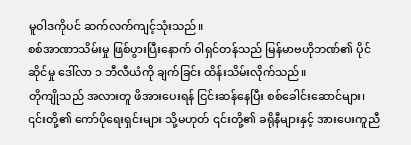မူဝါဒကိုပင် ဆက်လက်ကျင့်သုံးသည်။
စစ်အာဏာသိမ်းမှု ဖြစ်ပွားပြီးနောက် ဝါရှင်တန်သည် မြန်မာဗဟိုဘဏ်၏ ပိုင်ဆိုင်မှု ဒေါ်လာ ၁ ဘီလီယံကို ချက်ခြင်း ထိန်းသိမ်းလိုက်သည်။
တိုကျိုသည် အလားတူ ဖိအားပေးရန် ငြင်းဆန်နေပြီး စစ်ခေါင်းဆောင်များ၊ ၎င်းတို့၏ ကော်ပိုရေးရှင်းများ သို့မဟုတ် ၎င်းတို့၏ ခရိုနီများနှင့် အားပေးကူညီ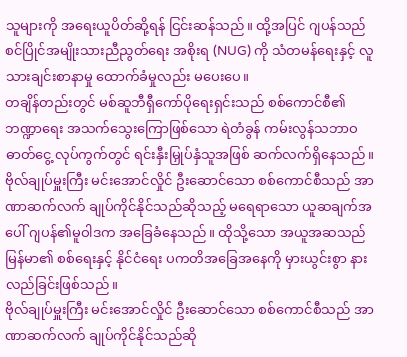သူများကို အရေးယူပိတ်ဆို့ရန် ငြင်းဆန်သည်။ ထို့အပြင် ဂျပန်သည် စင်ပြိုင်အမျိုးသားညီညွတ်ရေး အစိုးရ (NUG) ကို သံတမန်ရေးနှင့် လူသားချင်းစာနာမှု ထောက်ခံမှုလည်း မပေးပေ။
တချိန်တည်းတွင် မစ်ဆူဘီရှီကော်ပိုရေးရှင်းသည် စစ်ကောင်စီ၏ ဘဏ္ဍာရေး အသက်သွေးကြောဖြစ်သော ရဲတံခွန် ကမ်းလွန်သဘာဝဓာတ်ငွေ့ လုပ်ကွက်တွင် ရင်းနှီးမြှုပ်နှံသူအဖြစ် ဆက်လက်ရှိနေသည်။
ဗိုလ်ချုပ်မှူးကြီး မင်းအောင်လှိုင် ဦးဆောင်သော စစ်ကောင်စီသည် အာဏာဆက်လက် ချုပ်ကိုင်နိုင်သည်ဆိုသည့် မရေရာသော ယူဆချက်အပေါ် ဂျပန်၏မူဝါဒက အခြေခံနေသည်။ ထိုသို့သော အယူအဆသည် မြန်မာ၏ စစ်ရေးနှင့် နိုင်ငံရေး ပကတိအခြေအနေကို မှားယွင်းစွာ နားလည်ခြင်းဖြစ်သည်။
ဗိုလ်ချုပ်မှူးကြီး မင်းအောင်လှိုင် ဦးဆောင်သော စစ်ကောင်စီသည် အာဏာဆက်လက် ချုပ်ကိုင်နိုင်သည်ဆို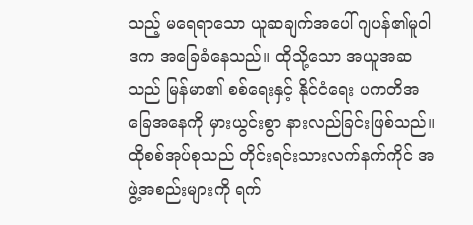သည့် မရေရာသော ယူဆချက်အပေါ် ဂျပန်၏မူဝါဒက အခြေခံနေသည်။ ထိုသို့သော အယူအဆသည် မြန်မာ၏ စစ်ရေးနှင့် နိုင်ငံရေး ပကတိအခြေအနေကို မှားယွင်းစွာ နားလည်ခြင်းဖြစ်သည်။
ထိုစစ်အုပ်စုသည် တိုင်းရင်းသားလက်နက်ကိုင် အဖွဲ့အစည်းများကို ရက်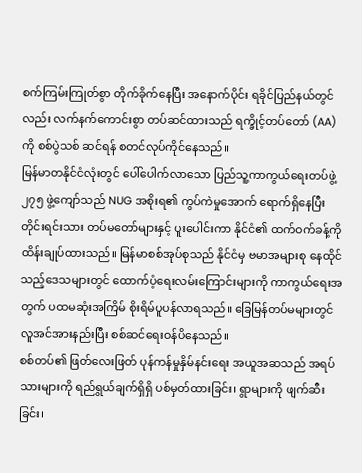စက်ကြမ်းကြုတ်စွာ တိုက်ခိုက်နေပြီး အနောက်ပိုင်း ရခိုင်ပြည်နယ်တွင်လည်း လက်နက်ကောင်းစွာ တပ်ဆင်ထားသည် ရက္ခိုင့်တပ်တော် (AA) ကို စစ်ပွဲသစ် ဆင်ရန် စတင်လုပ်ကိုင်နေသည်။
မြန်မာတနိုင်ငံလုံးတွင် ပေါ်ပေါက်လာသော ပြည်သူ့ကာကွယ်ရေးတပ်ဖွဲ့ ၂၇၅ ဖွဲ့ကျော်သည် NUG အစိုးရ၏ ကွပ်ကဲမှုအောက် ရောက်ရှိနေပြီး တိုင်းရင်းသား တပ်မတော်များနှင့် ပူးပေါင်းကာ နိုင်ငံ၏ ထက်ဝက်ခန့်ကို ထိန်းချုပ်ထားသည်။ မြန်မာစစ်အုပ်စုသည် နိုင်ငံမှ ဗမာအများစု နေထိုင်သည့်ဒေသများတွင် ထောက်ပံ့ရေးလမ်းကြောင်းများကို ကာကွယ်ရေးအတွက် ပထမဆုံးအကြိမ် စိုးရိမ်ပူပန်လာရသည်။ ခြေမြန်တပ်မများတွင် လူအင်အားနည်းပြီး စစ်ဆင်ရေးဝန်ပိနေသည်။
စစ်တပ်၏ ဖြတ်လေးဖြတ် ပုန်ကန်မှုနှိမ်နင်းရေး အယူအဆသည် အရပ်သားများကို ရည်ရွယ်ချက်ရှိရှိ ပစ်မှတ်ထားခြင်း၊ ရွာများကို ဖျက်ဆီးခြင်း၊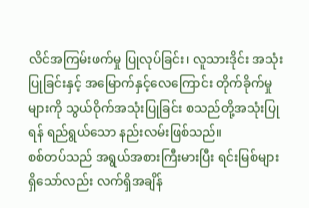လိင်အကြမ်းဖက်မှု ပြုလုပ်ခြင်း၊ လူသားဒိုင်း အသုံးပြုခြင်းနှင့် အမြောက်နှင့်လေကြောင်း တိုက်ခိုက်မှုများကို သွယ်ဝိုက်အသုံးပြုခြင်း စသည်တို့အသုံးပြုရန် ရည်ရွယ်သော နည်းလမ်းဖြစ်သည်။
စစ်တပ်သည် အရွယ်အစားကြီးမားပြီး ရင်းမြစ်များရှိသော်လည်း လက်ရှိအချိန်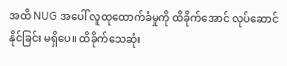အထိ NUG အပေါ် လူထုထောက်ခံမှုကို ထိခိုက်အောင် လုပ်ဆောင်နိုင်ခြင်း မရှိပေ။ ထိခိုက်သေဆုံး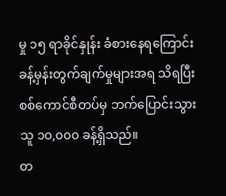မှု ၁၅ ရာခိုင်နှုန်း ခံစားနေရကြောင်း ခန့်မှန်းတွက်ချက်မှုများအရ သိရပြီး စစ်ကောင်စီတပ်မှ ဘက်ပြောင်းသွားသူ ၁၀,၀၀၀ ခန့်ရှိသည်။
တ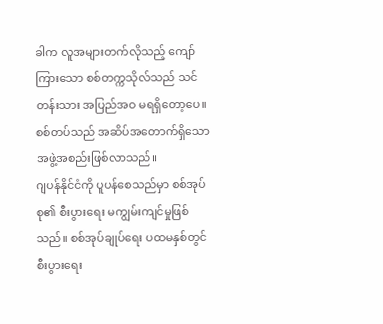ခါက လူအများတက်လိုသည့် ကျော်ကြားသော စစ်တက္ကသိုလ်သည် သင်တန်းသား အပြည်အဝ မရရှိတော့ပေ။ စစ်တပ်သည် အဆိပ်အတောက်ရှိသော အဖွဲ့အစည်းဖြစ်လာသည်။
ဂျပန်နိုင်ငံကို ပူပန်စေသည်မှာ စစ်အုပ်စု၏ စီးပွားရေး မကျွမ်းကျင်မှုဖြစ်သည်။ စစ်အုပ်ချုပ်ရေး ပထမနှစ်တွင် စီးပွားရေး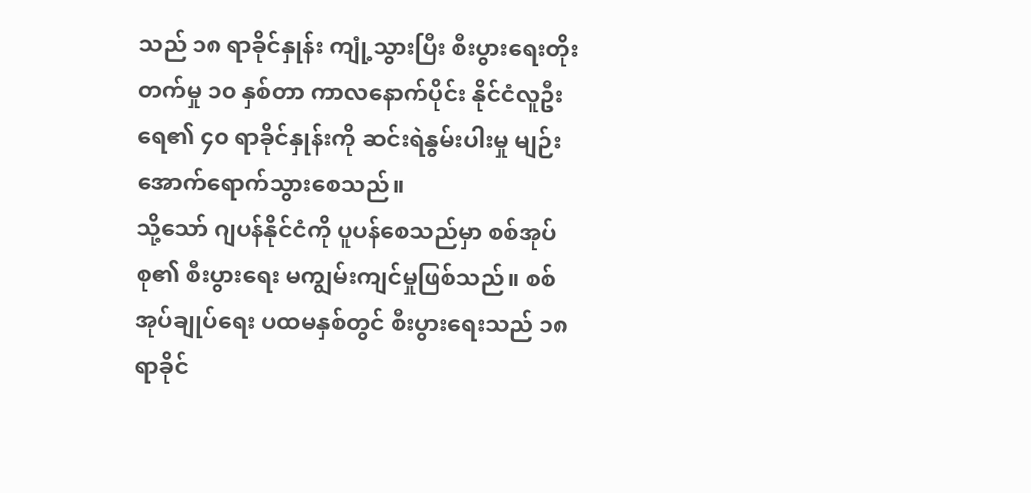သည် ၁၈ ရာခိုင်နှုန်း ကျုံ့သွားပြီး စီးပွားရေးတိုးတက်မှု ၁၀ နှစ်တာ ကာလနောက်ပိုင်း နိုင်ငံလူဦးရေ၏ ၄၀ ရာခိုင်နှုန်းကို ဆင်းရဲနွမ်းပါးမှု မျဉ်းအောက်ရောက်သွားစေသည်။
သို့သော် ဂျပန်နိုင်ငံကို ပူပန်စေသည်မှာ စစ်အုပ်စု၏ စီးပွားရေး မကျွမ်းကျင်မှုဖြစ်သည်။ စစ်အုပ်ချုပ်ရေး ပထမနှစ်တွင် စီးပွားရေးသည် ၁၈ ရာခိုင်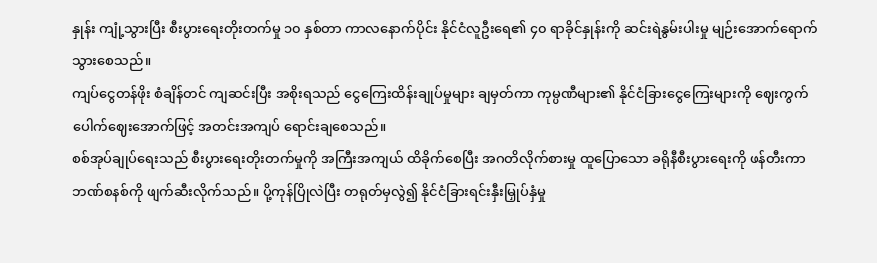နှုန်း ကျုံ့သွားပြီး စီးပွားရေးတိုးတက်မှု ၁၀ နှစ်တာ ကာလနောက်ပိုင်း နိုင်ငံလူဦးရေ၏ ၄၀ ရာခိုင်နှုန်းကို ဆင်းရဲနွမ်းပါးမှု မျဉ်းအောက်ရောက်သွားစေသည်။
ကျပ်ငွေတန်ဖိုး စံချိန်တင် ကျဆင်းပြီး အစိုးရသည် ငွေကြေးထိန်းချုပ်မှုများ ချမှတ်ကာ ကုမ္ပဏီများ၏ နိုင်ငံခြားငွေကြေးများကို ဈေးကွက် ပေါက်ဈေးအောက်ဖြင့် အတင်းအကျပ် ရောင်းချစေသည်။
စစ်အုပ်ချုပ်ရေးသည် စီးပွားရေးတိုးတက်မှုကို အကြီးအကျယ် ထိခိုက်စေပြီး အဂတိလိုက်စားမှု ထူပြောသော ခရိုနီစီးပွားရေးကို ဖန်တီးကာ ဘဏ်စနစ်ကို ဖျက်ဆီးလိုက်သည်။ ပို့ကုန်ပြိုလဲပြီး တရုတ်မှလွဲ၍ နိုင်ငံခြားရင်းနှီးမြှုပ်နှံမှု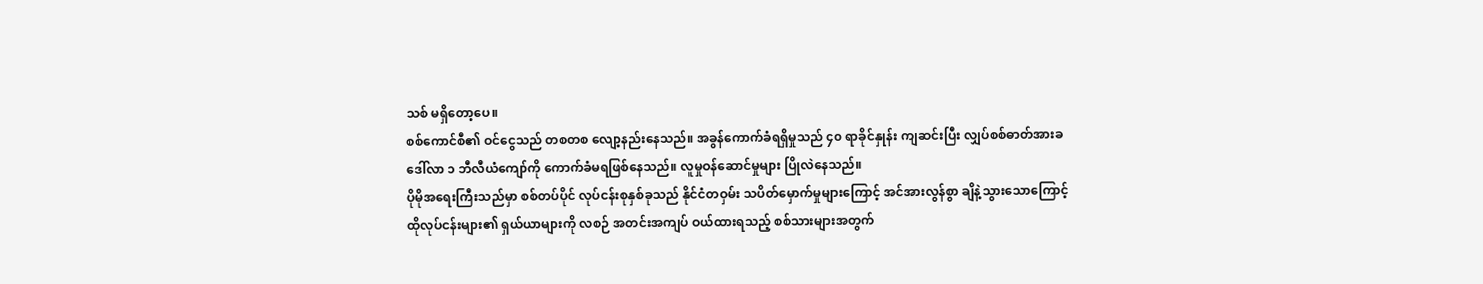သစ် မရှိတော့ပေ။
စစ်ကောင်စီ၏ ဝင်ငွေသည် တစတစ လျော့နည်းနေသည်။ အခွန်ကောက်ခံရရှိမှုသည် ၄၀ ရာခိုင်နှုန်း ကျဆင်းပြီး လျှပ်စစ်ဓာတ်အားခ ဒေါ်လာ ၁ ဘီလီယံကျော်ကို ကောက်ခံမရဖြစ်နေသည်။ လူမှုဝန်ဆောင်မှုများ ပြိုလဲနေသည်။
ပိုမိုအရေးကြီးသည်မှာ စစ်တပ်ပိုင် လုပ်ငန်းစုနှစ်ခုသည် နိုင်ငံတဝှမ်း သပိတ်မှောက်မှုများကြောင့် အင်အားလွန်စွာ ချိနဲ့သွားသောကြောင့် ထိုလုပ်ငန်းများ၏ ရှယ်ယာများကို လစဉ် အတင်းအကျပ် ဝယ်ထားရသည့် စစ်သားများအတွက်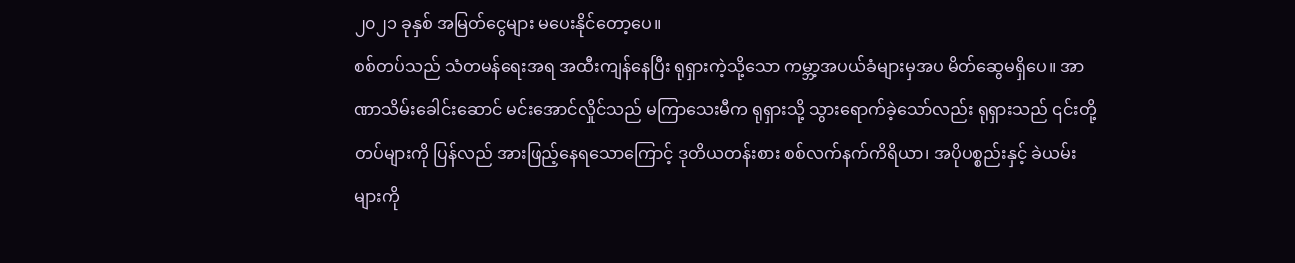၂၀၂၁ ခုနှစ် အမြတ်ငွေများ မပေးနိုင်တော့ပေ။
စစ်တပ်သည် သံတမန်ရေးအရ အထီးကျန်နေပြီး ရုရှားကဲ့သို့သော ကမ္ဘာ့အပယ်ခံများမှအပ မိတ်ဆွေမရှိပေ။ အာဏာသိမ်းခေါင်းဆောင် မင်းအောင်လှိုင်သည် မကြာသေးမီက ရုရှားသို့ သွားရောက်ခဲ့သော်လည်း ရုရှားသည် ၎င်းတို့တပ်များကို ပြန်လည် အားဖြည့်နေရသောကြောင့် ဒုတိယတန်းစား စစ်လက်နက်ကိရိယာ၊ အပိုပစ္စည်းနှင့် ခဲယမ်းများကို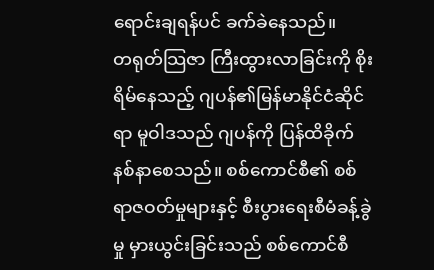ရောင်းချရန်ပင် ခက်ခဲနေသည်။
တရုတ်သြဇာ ကြီးထွားလာခြင်းကို စိုးရိမ်နေသည့် ဂျပန်၏မြန်မာနိုင်ငံဆိုင်ရာ မူဝါဒသည် ဂျပန်ကို ပြန်ထိခိုက်နစ်နာစေသည်။ စစ်ကောင်စီ၏ စစ်ရာဇဝတ်မှုများနှင့် စီးပွားရေးစီမံခန့်ခွဲမှု မှားယွင်းခြင်းသည် စစ်ကောင်စီ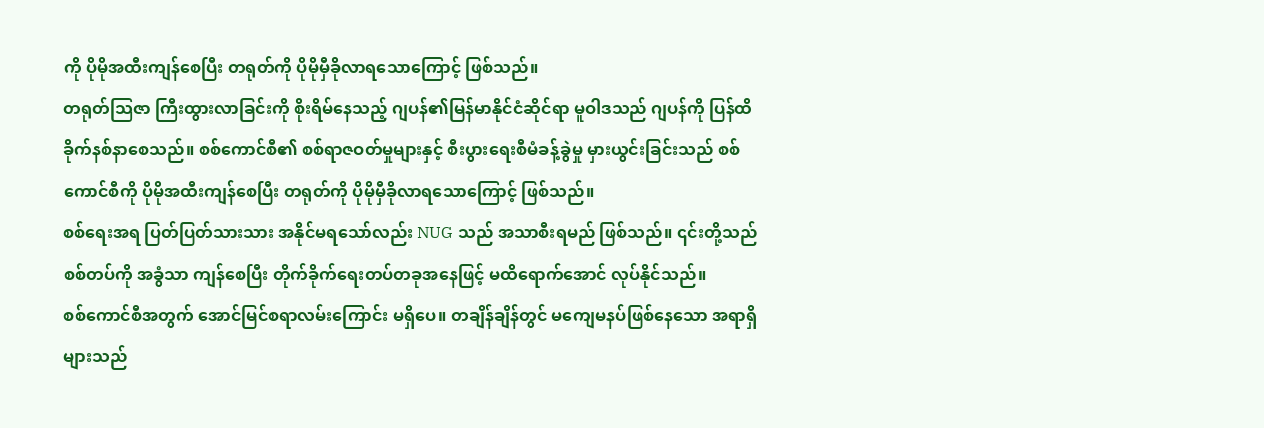ကို ပိုမိုအထီးကျန်စေပြီး တရုတ်ကို ပိုမိုမှီခိုလာရသောကြောင့် ဖြစ်သည်။
တရုတ်သြဇာ ကြီးထွားလာခြင်းကို စိုးရိမ်နေသည့် ဂျပန်၏မြန်မာနိုင်ငံဆိုင်ရာ မူဝါဒသည် ဂျပန်ကို ပြန်ထိခိုက်နစ်နာစေသည်။ စစ်ကောင်စီ၏ စစ်ရာဇဝတ်မှုများနှင့် စီးပွားရေးစီမံခန့်ခွဲမှု မှားယွင်းခြင်းသည် စစ်ကောင်စီကို ပိုမိုအထီးကျန်စေပြီး တရုတ်ကို ပိုမိုမှီခိုလာရသောကြောင့် ဖြစ်သည်။
စစ်ရေးအရ ပြတ်ပြတ်သားသား အနိုင်မရသော်လည်း NUG သည် အသာစီးရမည် ဖြစ်သည်။ ၎င်းတို့သည် စစ်တပ်ကို အခွံသာ ကျန်စေပြီး တိုက်ခိုက်ရေးတပ်တခုအနေဖြင့် မထိရောက်အောင် လုပ်နိုင်သည်။
စစ်ကောင်စီအတွက် အောင်မြင်စရာလမ်းကြောင်း မရှိပေ။ တချိန်ချိန်တွင် မကျေမနပ်ဖြစ်နေသော အရာရှိများသည်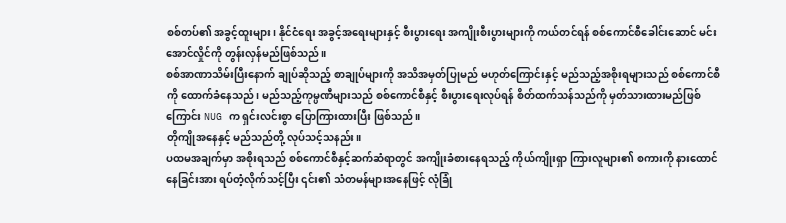စစ်တပ်၏ အခွင့်ထူးများ၊ နိုင်ငံရေး အခွင့်အရေးများနှင့် စီးပွားရေး အကျိုးစီးပွားများကို ကယ်တင်ရန် စစ်ကောင်စီခေါင်းဆောင် မင်းအောင်လှိုင်ကို တွန်းလှန်မည်ဖြစ်သည်။
စစ်အာဏာသိမ်းပြီးနောက် ချုပ်ဆိုသည့် စာချုပ်များကို အသိအမှတ်ပြုမည် မဟုတ်ကြောင်းနှင့် မည်သည့်အစိုးရများသည် စစ်ကောင်စီကို ထောက်ခံနေသည်၊ မည်သည့်ကုမ္ပဏီများသည် စစ်ကောင်စီနှင့် စီးပွားရေးလုပ်ရန် စိတ်ထက်သန်သည်ကို မှတ်သားထားမည်ဖြစ်ကြောင်း NUG က ရှင်းလင်းစွာ ပြောကြားထားပြီး ဖြစ်သည်။
တိုကျိုအနေနှင့် မည်သည်တို့ လုပ်သင့်သနည်း။
ပထမအချက်မှာ အစိုးရသည် စစ်ကောင်စီနှင့်ဆက်ဆံရာတွင် အကျိုးခံစားနေရသည့် ကိုယ်ကျိုးရှာ ကြားလူများ၏ စကားကို နားထောင်နေခြင်းအား ရပ်တံ့လိုက်သင့်ပြီး ၎င်း၏ သံတမန်များအနေဖြင့် လုံခြုံ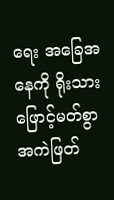ရေး အခြေအနေကို ရိုးသားဖြောင့်မတ်စွာ အကဲဖြတ်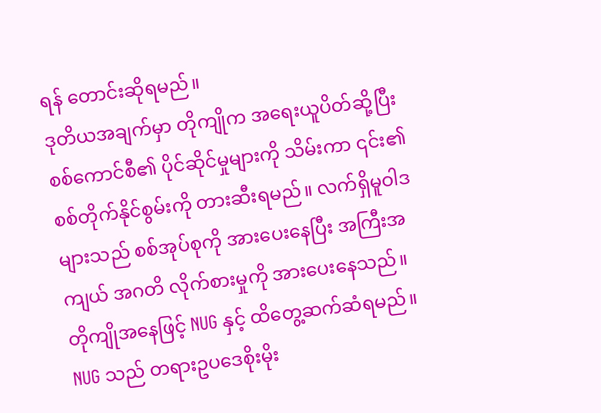ရန် တောင်းဆိုရမည်။
ဒုတိယအချက်မှာ တိုကျိုက အရေးယူပိတ်ဆို့ပြီး စစ်ကောင်စီ၏ ပိုင်ဆိုင်မှုများကို သိမ်းကာ ၎င်း၏ စစ်တိုက်နိုင်စွမ်းကို တားဆီးရမည်။ လက်ရှိမူဝါဒများသည် စစ်အုပ်စုကို အားပေးနေပြီး အကြီးအကျယ် အဂတိ လိုက်စားမှုကို အားပေးနေသည်။
တိုကျိုအနေဖြင့် NUG နှင့် ထိတွေ့ဆက်ဆံရမည်။ NUG သည် တရားဥပဒေစိုးမိုး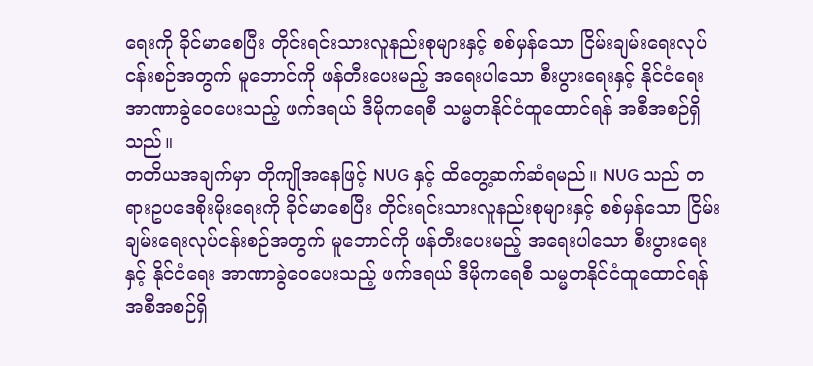ရေးကို ခိုင်မာစေပြီး တိုင်းရင်းသားလူနည်းစုများနှင့် စစ်မှန်သော ငြိမ်းချမ်းရေးလုပ်ငန်းစဉ်အတွက် မူဘောင်ကို ဖန်တီးပေးမည့် အရေးပါသော စီးပွားရေးနှင့် နိုင်ငံရေး အာဏာခွဲဝေပေးသည့် ဖက်ဒရယ် ဒီမိုကရေစီ သမ္မတနိုင်ငံထူထောင်ရန် အစီအစဉ်ရှိသည်။
တတိယအချက်မှာ တိုကျိုအနေဖြင့် NUG နှင့် ထိတွေ့ဆက်ဆံရမည်။ NUG သည် တရားဥပဒေစိုးမိုးရေးကို ခိုင်မာစေပြီး တိုင်းရင်းသားလူနည်းစုများနှင့် စစ်မှန်သော ငြိမ်းချမ်းရေးလုပ်ငန်းစဉ်အတွက် မူဘောင်ကို ဖန်တီးပေးမည့် အရေးပါသော စီးပွားရေးနှင့် နိုင်ငံရေး အာဏာခွဲဝေပေးသည့် ဖက်ဒရယ် ဒီမိုကရေစီ သမ္မတနိုင်ငံထူထောင်ရန် အစီအစဉ်ရှိ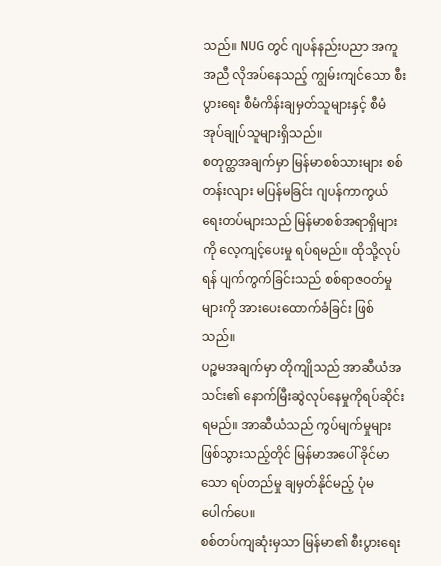သည်။ NUG တွင် ဂျပန်နည်းပညာ အကူအညီ လိုအပ်နေသည့် ကျွမ်းကျင်သော စီးပွားရေး စီမံကိန်းချမှတ်သူများနှင့် စီမံအုပ်ချုပ်သူများရှိသည်။
စတုတ္ထအချက်မှာ မြန်မာစစ်သားများ စစ်တန်းလျား မပြန်မခြင်း ဂျပန်ကာကွယ်ရေးတပ်များသည် မြန်မာစစ်အရာရှိများကို လေ့ကျင့်ပေးမှု ရပ်ရမည်။ ထိုသို့လုပ်ရန် ပျက်ကွက်ခြင်းသည် စစ်ရာဇဝတ်မှုများကို အားပေးထောက်ခံခြင်း ဖြစ်သည်။
ပဉ္စမအချက်မှာ တိုကျိုသည် အာဆီယံအသင်း၏ နောက်မြီးဆွဲလုပ်နေမှုကိုရပ်ဆိုင်းရမည်။ အာဆီယံသည် ကွပ်မျက်မှုများဖြစ်သွားသည့်တိုင် မြန်မာအပေါ် ခိုင်မာသော ရပ်တည်မှု ချမှတ်နိုင်မည့် ပုံမပေါက်ပေ။
စစ်တပ်ကျဆုံးမှသာ မြန်မာ၏ စီးပွားရေး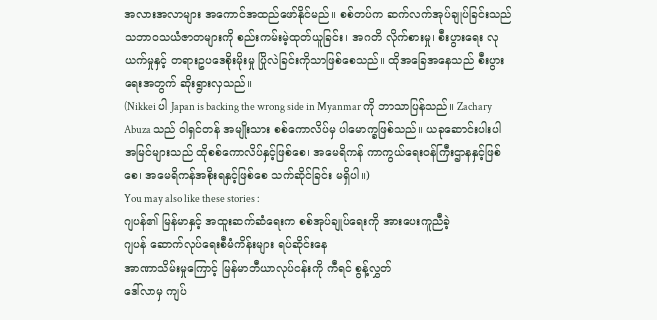အလားအလာများ အကောင်အထည်ဖော်နိုင်မည်။ စစ်တပ်က ဆက်လက်အုပ်ချုပ်ခြင်းသည် သဘာဝသယံဇာတများကို စည်းကမ်းမဲ့ထုတ်ယူခြင်း၊ အဂတိ လိုက်စားမှု၊ စီးပွားရေး လုယက်မှုနှင့် တရားဥပဒေစိုးမိုးမှု ပြိုလဲခြင်းကိုသာဖြစ်စေသည်။ ထိုအခြေအနေသည် စီးပွားရေးအတွက် ဆိုးရွားလှသည်။
(Nikkei ပါ Japan is backing the wrong side in Myanmar ကို ဘာသာပြန်သည်။ Zachary Abuza သည် ဝါရှင်တန် အမျိုးသား စစ်ကောလိပ်မှ ပါမောက္ခဖြစ်သည်။ ယခုဆောင်းပါးပါ အမြင်များသည် ထိုစစ်ကောလိပ်နှင့်ဖြစ်စေ၊ အမေရိကန် ကာကွယ်ရေးဝန်ကြီးဌာနနှင့်ဖြစ်စေ၊ အမေရိကန်အစိုးရနှင့်ဖြစ်စေ သက်ဆိုင်ခြင်း မရှိပါ။)
You may also like these stories :
ဂျပန်၏ မြန်မာနှင့် အထူးဆက်ဆံရေးက စစ်အုပ်ချုပ်ရေးကို အားပေးကူညီခဲ့
ဂျပန် ဆောက်လုပ်ရေးစီမံကိန်းများ ရပ်ဆိုင်းနေ
အာဏာသိမ်းမှုကြောင့် မြန်မာဘီယာလုပ်ငန်းကို ကီရင် စွန့်လွှတ်
ဒေါ်လာမှ ကျပ်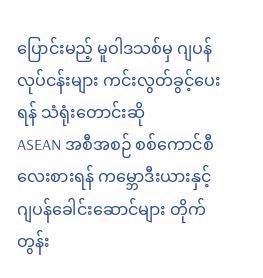ပြောင်းမည့် မူဝါဒသစ်မှ ဂျပန်လုပ်ငန်းများ ကင်းလွတ်ခွင့်ပေးရန် သံရုံးတောင်းဆို
ASEAN အစီအစဉ် စစ်ကောင်စီ လေးစားရန် ကမ္ဘောဒီးယားနှင့် ဂျပန်ခေါင်းဆောင်များ တိုက်တွန်း